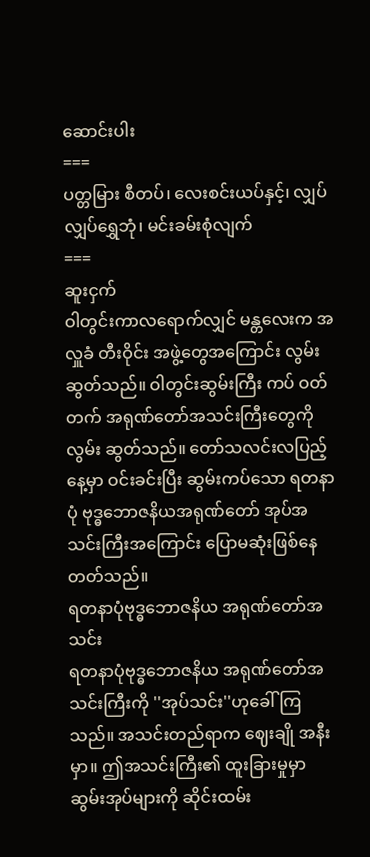ဆောင်းပါး
===
ပတ္တမြား စီတပ်၊ လေးစင်းယပ်နှင့်၊ လျှပ်လျှပ်ရွှေဘုံ၊ မင်းခမ်းစုံလျက်
===
ဆူးငှက်
ဝါတွင်းကာလရောက်လျှင် မန္တလေးက အလှူခံ တီးဝိုင်း အဖွဲ့တွေအကြောင်း လွမ်းဆွတ်သည်။ ဝါတွင်းဆွမ်းကြီး ကပ် ဝတ်တက် အရုဏ်တော်အသင်းကြီးတွေကို လွမ်း ဆွတ်သည်။ တော်သလင်းလပြည့်နေ့မှာ ဝင်းခင်းပြီး ဆွမ်းကပ်သော ရတနာပုံ ဗုဒ္ဓဘောဇနိယအရုဏ်တော် အုပ်အသင်းကြီးအကြောင်း ပြောမဆုံးဖြစ်နေတတ်သည်။
ရတနာပုံဗုဒ္ဓဘောဇနိယ အရုဏ်တော်အသင်း
ရတနာပုံဗုဒ္ဓဘောဇနိယ အရုဏ်တော်အသင်းကြီးကို ''အုပ်သင်း''ဟုခေါ် ကြသည်။ အသင်းတည်ရာက ဈေးချို အနီးမှာ။ ဤအသင်းကြီး၏ ထူးခြားမှုမှာ ဆွမ်းအုပ်များကို ဆိုင်းထမ်း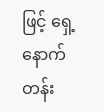ဖြင့် ရှေ့နောက်တန်း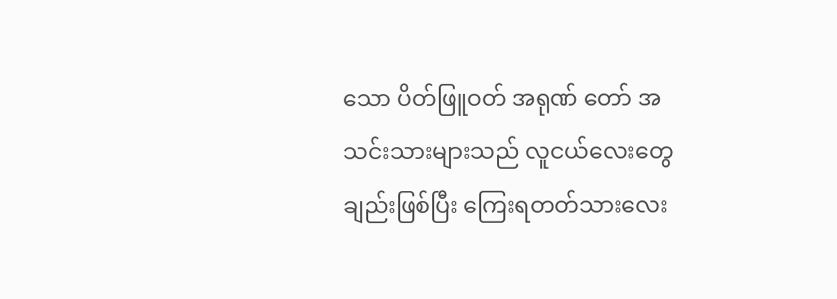သော ပိတ်ဖြူဝတ် အရုဏ် တော် အသင်းသားများသည် လူငယ်လေးတွေချည်းဖြစ်ပြီး ကြေးရတတ်သားလေး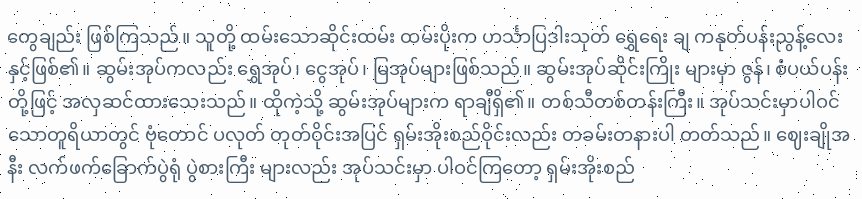တွေချည်း ဖြစ်ကြသည်။ သူတို့ ထမ်းသောဆိုင်းထမ်း ထမ်းပိုးက ဟင်္သာပြဒါးသုတ် ရွှေရေး ချ ကနုတ်ပန်းညွန့်လေးနှင့်ဖြစ်၏။ ဆွမ်းအုပ်ကလည်း ရွှေအုပ်၊ ငွေအုပ်၊ မြအုပ်များဖြစ်သည်။ ဆွမ်းအုပ်ဆိုင်းကြိုး များမှာ ဇွန်၊ စံပယ်ပန်းတို့ဖြင့် အလှဆင်ထားသေးသည်။ ထိုကဲ့သို့ ဆွမ်းအုပ်များက ရာချီရှိ၏။ တစ်သီတစ်တန်းကြီး။ အုပ်သင်းမှာပါဝင်သောတူရိယာတွင် ဗုံတောင် ပလုတ် တုတ်ဝိုင်းအပြင် ရှမ်းအိုးစည်ဝိုင်းလည်း တခမ်းတနားပါ တတ်သည်။ ဈေးချိုအနီး လက်ဖက်ခြောက်ပွဲရုံ ပွဲစားကြီး များလည်း အုပ်သင်းမှာ ပါဝင်ကြတော့ ရှမ်းအိုးစည်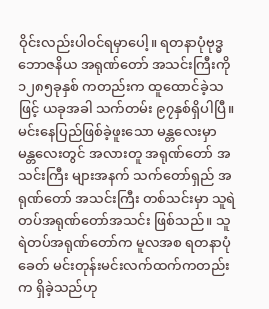ဝိုင်းလည်းပါဝင်ရမှာပေါ့။ ရတနာပုံဗုဒ္ဓဘောဇနိယ အရုဏ်တော် အသင်းကြီးကို ၁၂၈၅ခုနှစ် ကတည်းက ထူထောင်ခဲ့သဖြင့် ယခုအခါ သက်တမ်း ၉၇နှစ်ရှိပါပြီ။
မင်းနေပြည်ဖြစ်ခဲ့ဖူးသော မန္တလေးမှာ
မန္တလေးတွင် အလားတူ အရုဏ်တော် အသင်းကြီး များအနက် သက်တော်ရှည် အရုဏ်တော် အသင်းကြီး တစ်သင်းမှာ သူရဲတပ်အရုဏ်တော်အသင်း ဖြစ်သည်။ သူရဲတပ်အရုဏ်တော်က မူလအစ ရတနာပုံခေတ် မင်းတုန်းမင်းလက်ထက်ကတည်းက ရှိခဲ့သည်ဟု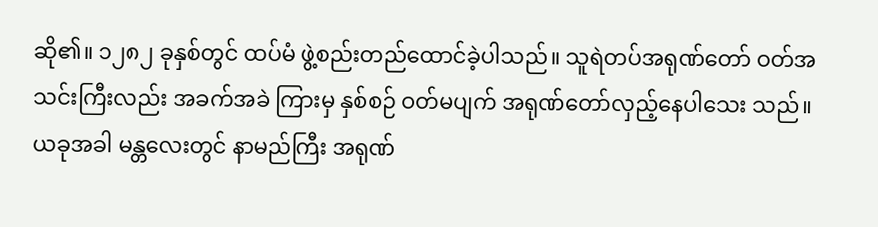ဆို၏။ ၁၂၈၂ ခုနှစ်တွင် ထပ်မံ ဖွဲ့စည်းတည်ထောင်ခဲ့ပါသည်။ သူရဲတပ်အရုဏ်တော် ဝတ်အသင်းကြီးလည်း အခက်အခဲ ကြားမှ နှစ်စဉ် ဝတ်မပျက် အရုဏ်တော်လှည့်နေပါသေး သည်။
ယခုအခါ မန္တလေးတွင် နာမည်ကြီး အရုဏ်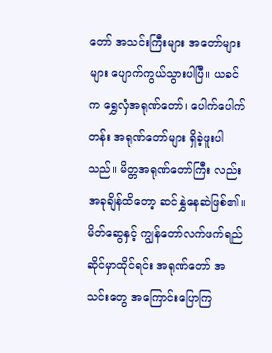တော် အသင်းကြီးများ အတော်များများ ပျောက်ကွယ်သွားပါပြီ။ ယခင်က ရွှေလှံအရုဏ်တော်၊ ပေါက်ပေါက်တန်း အရုဏ်တော်များ ရှိခဲ့ဖူးပါသည်။ မိတ္တအရုဏ်တော်ကြီး လည်း အခုချိန်ထိတော့ ဆင်နွှဲနေဆဲဖြစ်၏။ မိတ်ဆွေနှင့် ကျွန်တော်လက်ဖက်ရည်ဆိုင်မှာထိုင်ရင်း အရုဏ်တော် အသင်းတွေ အကြောင်းပြောကြ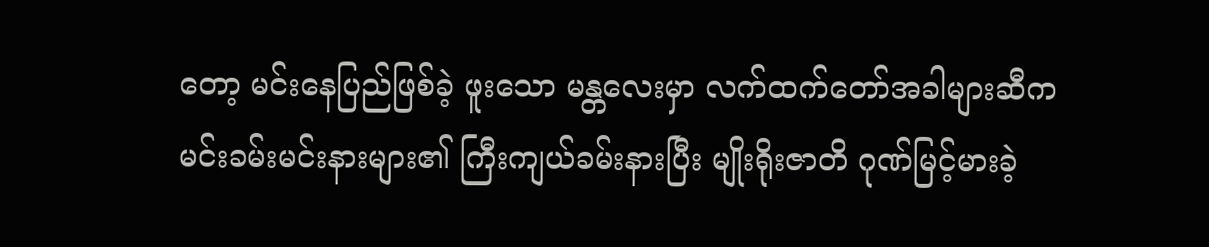တော့ မင်းနေပြည်ဖြစ်ခဲ့ ဖူးသော မန္တလေးမှာ လက်ထက်တော်အခါများဆီက မင်းခမ်းမင်းနားများ၏ ကြီးကျယ်ခမ်းနားပြီး မျိုးရိုးဇာတိ ဂုဏ်မြင့်မားခဲ့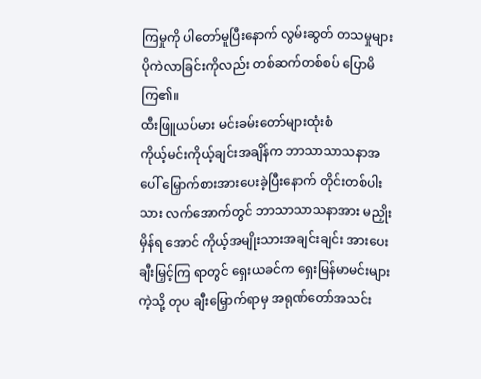ကြမှုကို ပါတော်မူပြီးနောက် လွမ်းဆွတ် တသမှုများ ပိုကဲလာခြင်းကိုလည်း တစ်ဆက်တစ်စပ် ပြောမိကြ၏။
ထီးဖြူယပ်မား မင်းခမ်းတော်များထုံးစံ
ကိုယ့်မင်းကိုယ့်ချင်းအချိန်က ဘာသာသာသနာအပေါ် မြှောက်စားအားပေးခဲ့ပြီးနောက် တိုင်းတစ်ပါးသား လက်အောက်တွင် ဘာသာသာသနာအား မညှိုးမှိန်ရ အောင် ကိုယ့်အမျိုးသားအချင်းချင်း အားပေးချီးမြှင့်ကြ ရာတွင် ရှေးယခင်က ရှေးမြန်မာမင်းများကဲ့သို့ တုပ ချီးမြှောက်ရာမှ အရုဏ်တော်အသင်း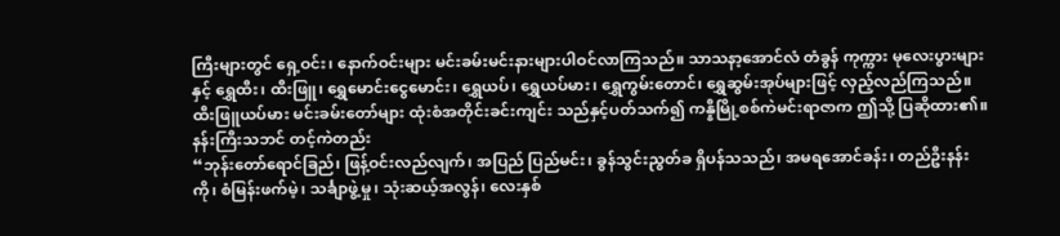ကြီးများတွင် ရှေ့ဝင်း၊ နောက်ဝင်းများ မင်းခမ်းမင်းနားများပါဝင်လာကြသည်။ သာသနာ့အောင်လံ တံခွန် ကုက္ကား မုလေးပွားများနှင့် ရွှေထီး၊ ထီးဖြူ၊ ရွှေမောင်းငွေမောင်း၊ ရွှေယပ်၊ ရွှေယပ်မား၊ ရွှေကွမ်းတောင်၊ ရွှေဆွမ်းအုပ်များဖြင့် လှည့်လည်ကြသည်။ ထီးဖြူယပ်မား မင်းခမ်းတော်များ ထုံးစံအတိုင်းခင်းကျင်း သည်နှင့်ပတ်သက်၍ ကန္နီမြို့စစ်ကဲမင်းရာဇာက ဤသို့ ပြဆိုထား၏။
နန်းကြီးသဘင် တင့်ကဲတည်း
“ဘုန်းတော်ရောင်ခြည်၊ ဖြန့်ဝင်းလည်လျက်၊ အပြည် ပြည်မင်း၊ ခွန်သွင်းညွတ်ခ ရှိပန်သသည်၊ အမရအောင်ခန်း၊ တည်ဦးနန်းကို၊ စံမြန်းဖက်မဲ့၊ သင်္ချာဖွဲ့မှု၊ သုံးဆယ့်အလွန်၊ လေးနှစ်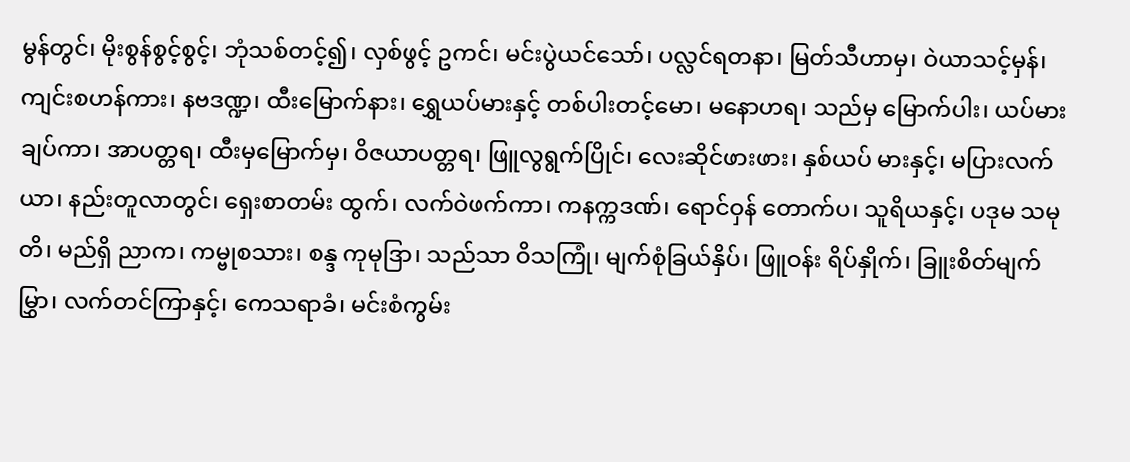မွန်တွင်၊ မိုးစွန်စွင့်စွင့်၊ ဘုံသစ်တင့်၍၊ လှစ်ဖွင့် ဥကင်၊ မင်းပွဲယင်သော်၊ ပလ္လင်ရတနာ၊ မြတ်သီဟာမှ၊ ဝဲယာသင့်မှန်၊ ကျင်းစဟန်ကား၊ နဗဒဏ္ဍ၊ ထီးမြောက်နား၊ ရွှေယပ်မားနှင့် တစ်ပါးတင့်မော၊ မနောဟရ၊ သည်မှ မြောက်ပါး၊ ယပ်မားချပ်ကာ၊ အာပတ္တရ၊ ထီးမှမြောက်မှ၊ ဝိဇယာပတ္တရ၊ ဖြူလွရွက်ပြိုင်၊ လေးဆိုင်ဖားဖား၊ နှစ်ယပ် မားနှင့်၊ မပြားလက်ယာ၊ နည်းတူလာတွင်၊ ရှေးစာတမ်း ထွက်၊ လက်ဝဲဖက်ကာ၊ ကနက္ကဒဏ်၊ ရောင်ဝှန် တောက်ပ၊ သူရိယနှင့်၊ ပဒုမ သမုတိ၊ မည်ရှိ ညာက၊ ကမ္ဗုစသား၊ စန္ဒ ကုမုဒြာ၊ သည်သာ ဝိသကြုံ၊ မျက်စုံခြယ်နှိပ်၊ ဖြူဝန်း ရိပ်နှိုက်၊ ခြူးစိတ်မျက်မြွှာ၊ လက်တင်ကြာနှင့်၊ ကေသရာခံ၊ မင်းစံကွမ်း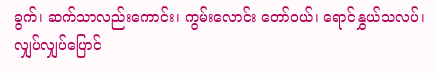ခွက်၊ ဆက်သာလည်းကောင်း၊ ကွမ်းလောင်း တော်ဝယ်၊ ရောင်နွှယ်သလပ်၊ လျှပ်လျှပ်ပြောင်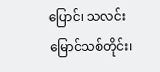ပြောင်၊ သလင်းမြောင်သစ်တိုင်း၊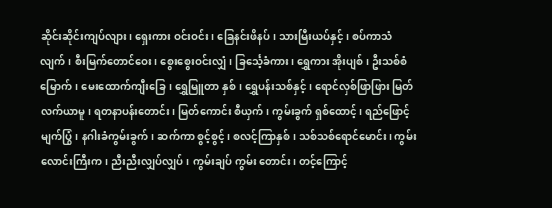ဆိုင်းဆိုင်းကျပ်လျား၊ ရှေးကား ဝင်းဝင်း၊ ခြေနင်းဖိနပ်၊ သားမြီးယပ်နှင့်၊ စပ်ကာသံလျက်၊ စီးမြက်တောင်ဝေး၊ စွေးစွေးဝင်းလျှံ၊ ခြင်္သေ့ခံကား၊ ရွှေကား အိုးပျစ်၊ ဦးသစ်စံမြောက်၊ မေးထောက်ကျီးခြေ၊ ရွှေမြူတာ နှစ်၊ ရွှေပန်းသစ်နှင့်၊ ရောင်လှစ်ဖြာဖြား မြတ်လက်ယာမူ၊ ရတနာပန်းတောင်း၊ မြတ်ကောင်း စီယှက်၊ ကွမ်းခွက် ရှစ်ထောင့်၊ ရည်ဖြောင့်မျက်ပြွံ၊ နဂါးခံကွမ်းခွက်၊ ဆက်ကာ စွင့်စွင့်၊ စလင့်ကြာနှစ်၊ သစ်သစ်ရောင်မောင်း၊ ကွမ်းလောင်းကြီးက၊ ညီးညီးလျှပ်လျှပ်၊ ကွမ်းချပ် ကွမ်း တောင်း၊ တင့်ကြောင့်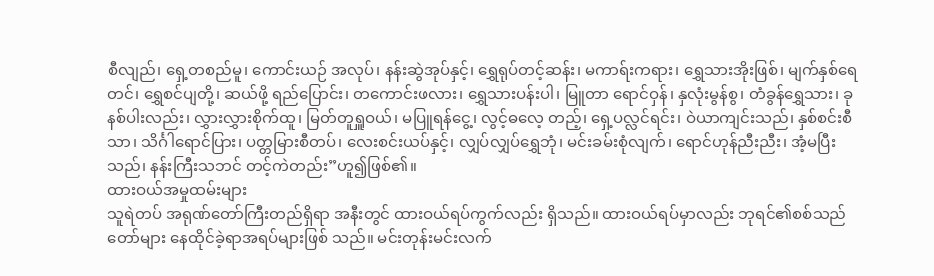စီလျည်၊ ရှေ့တစည်မူ၊ ကောင်းယဉ် အလုပ်၊ နန်းဆွဲအုပ်နှင့်၊ ရွှေရုပ်တင့်ဆန်း၊ မကာရ်းကရား၊ ရွှေသားအိုးဖြစ်၊ မျက်နှစ်ရေတင်၊ ရွှေစင်ပျတို့၊ ဆယ်ဖို့ ရည်ပြောင်း၊ တကောင်းဖလား၊ ရွှေသားပန်းပါ၊ မြူတာ ရောင်ဝှန်၊ နှလုံးမွန်စွ၊ တံခွန်ရွှေသား၊ ခုနစ်ပါးလည်း၊ လွှားလွှားစိုက်ထူ၊ မြတ်တူရှူဝယ်၊ မပြူရန်ငွေ့၊ လွင့်ဓလေ့ တည့်၊ ရှေ့ပလ္လင်ရင်း၊ ဝဲယာကျင်းသည်၊ နှစ်စင်းစီသာ၊ သိင်္ဂါရောင်ပြား၊ ပတ္တမြားစီတပ်၊ လေးစင်းယပ်နှင့်၊ လျှပ်လျှပ်ရွှေဘုံ၊ မင်းခမ်းစုံလျက်၊ ရောင်ဟုန်ညီးညီး၊ အံ့မပြီးသည်၊ နန်းကြီးသဘင် တင့်ကဲတည်း”ဟူ၍ဖြစ်၏။
ထားဝယ်အမှုထမ်းများ
သူရဲတပ် အရုဏ်တော်ကြီးတည်ရှိရာ အနီးတွင် ထားဝယ်ရပ်ကွက်လည်း ရှိသည်။ ထားဝယ်ရပ်မှာလည်း ဘုရင်၏စစ်သည်တော်များ နေထိုင်ခဲ့ရာအရပ်များဖြစ် သည်။ မင်းတုန်းမင်းလက်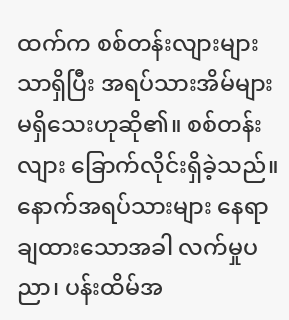ထက်က စစ်တန်းလျားများ သာရှိပြီး အရပ်သားအိမ်များ မရှိသေးဟုဆို၏။ စစ်တန်း လျား ခြောက်လိုင်းရှိခဲ့သည်။ နောက်အရပ်သားများ နေရာ ချထားသောအခါ လက်မှုပညာ၊ ပန်းထိမ်အ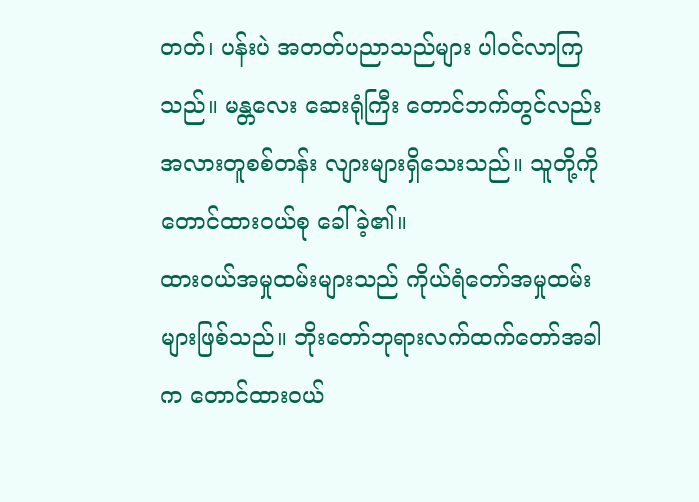တတ်၊ ပန်းပဲ အတတ်ပညာသည်များ ပါဝင်လာကြသည်။ မန္တလေး ဆေးရုံကြီး တောင်ဘက်တွင်လည်း အလားတူစစ်တန်း လျားများရှိသေးသည်။ သူတို့ကို တောင်ထားဝယ်စု ခေါ်ခဲ့၏။
ထားဝယ်အမှုထမ်းများသည် ကိုယ်ရံတော်အမှုထမ်း များဖြစ်သည်။ ဘိုးတော်ဘုရားလက်ထက်တော်အခါက တောင်ထားဝယ်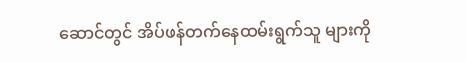ဆောင်တွင် အိပ်ဖန်တက်နေထမ်းရွက်သူ များကို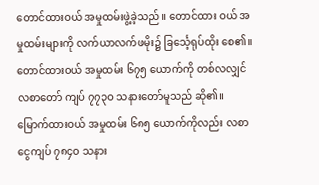တောင်ထားဝယ် အမှုထမ်းဖွဲ့ခဲ့သည်။ တောင်ထား ဝယ် အမှုထမ်းများကို လက်ယာလက်ဖမိုး၌ ခြင်္သေ့ရုပ်ထိုး စေ၏။ တောင်ထားဝယ် အမှုထမ်း ၆၇၅ ယောက်ကို တစ်လလျှင် လစာတော် ကျပ် ၇၇၃ဝ သနားတော်မူသည် ဆို၏။ မြောက်ထားဝယ် အမှုထမ်း ၆၈၅ ယောက်ကိုလည်း လစာငွေကျပ် ၇၈၄ဝ သနား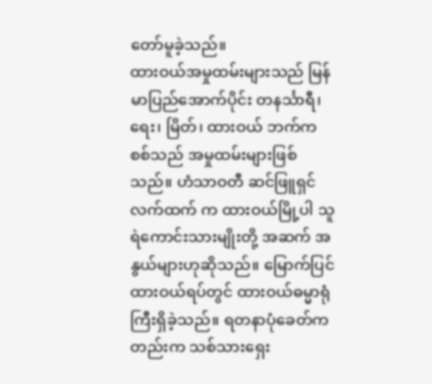တော်မူခဲ့သည်။
ထားဝယ်အမှုထမ်းများသည် မြန်မာပြည်အောက်ပိုင်း တနင်္သာရီ၊ ရေး၊ မြိတ်၊ ထားဝယ် ဘက်က စစ်သည် အမှုထမ်းများဖြစ်သည်။ ဟံသာဝတီ ဆင်ဖြူရှင်လက်ထက် က ထားဝယ်မြို့ပါ သူရဲကောင်းသားမျိုးတို့ အဆက် အနွယ်များဟုဆိုသည်။ မြောက်ပြင် ထားဝယ်ရပ်တွင် ထားဝယ်ဓမ္မာရုံကြီးရှိခဲ့သည်။ ရတနာပုံခေတ်ကတည်းက သစ်သားရှေး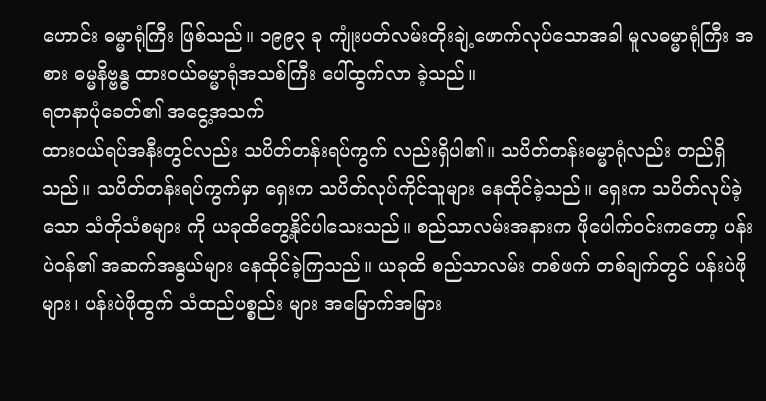ဟောင်း ဓမ္မာရုံကြီး ဖြစ်သည်။ ၁၉၉၃ ခု ကျုံးပတ်လမ်းတိုးချဲ့ဖောက်လုပ်သောအခါ မူလဓမ္မာရုံကြီး အစား ဓမ္မနိဗ္ဗန္ဓ ထားဝယ်ဓမ္မာရုံအသစ်ကြီး ပေါ်ထွက်လာ ခဲ့သည်။
ရတနာပုံခေတ်၏ အငွေ့အသက်
ထားဝယ်ရပ်အနီးတွင်လည်း သပိတ်တန်းရပ်ကွက် လည်းရှိပါ၏။ သပိတ်တန်းဓမ္မာရုံလည်း တည်ရှိသည်။ သပိတ်တန်းရပ်ကွက်မှာ ရှေးက သပိတ်လုပ်ကိုင်သူများ နေထိုင်ခဲ့သည်။ ရှေးက သပိတ်လုပ်ခဲ့သော သံတိုသံစများ ကို ယခုထိတွေ့နိုင်ပါသေးသည်။ စည်သာလမ်းအနားက ဖိုပေါက်ဝင်းကတော့ ပန်းပဲဝန်၏ အဆက်အနွယ်များ နေထိုင်ခဲ့ကြသည်။ ယခုထိ စည်သာလမ်း တစ်ဖက် တစ်ချက်တွင် ပန်းပဲဖိုများ၊ ပန်းပဲဖိုထွက် သံထည်ပစ္စည်း များ အမြောက်အမြား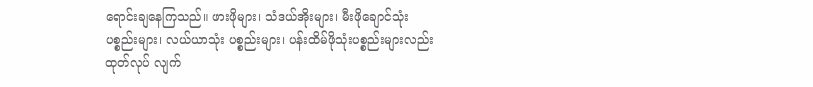ရောင်းချနေကြသည်။ ဖားဖိုများ၊ သံဒယ်အိုးများ၊ မီးဖိုချောင်သုံးပစ္စည်းများ၊ လယ်ယာသုံး ပစ္စည်းများ၊ ပန်းထိမ်ဖိုသုံးပစ္စည်းများလည်း ထုတ်လုပ် လျက်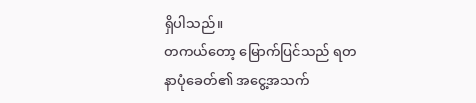ရှိပါသည်။
တကယ်တော့ မြောက်ပြင်သည် ရတနာပုံခေတ်၏ အငွေ့အသက်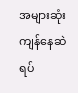အများဆုံးကျန်နေဆဲရပ်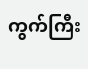ကွက်ကြီး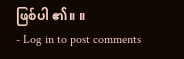ဖြစ်ပါ ၏။ ။
- Log in to post comments